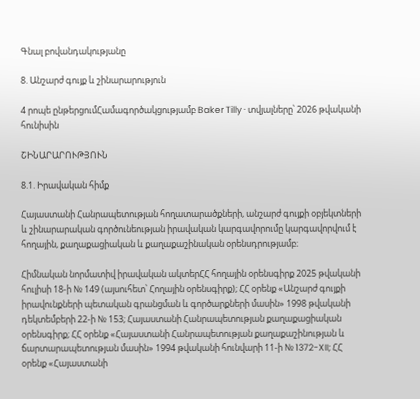Գնալ բովանդակությանը

8. Անշարժ գույք և շինարարություն

4 րոպե ընթերցումՀամագործակցությամբ Baker Tilly · տվյալները՝ 2026 թվականի հունիսին

ՇԻՆԱՐԱՐՈՒԹՅՈՒՆ

8.1. Իրավական հիմք

Հայաստանի Հանրապետության հողատարածքների, անշարժ գույքի օբյեկտների և շինարարական գործունեության իրավական կարգավորումը կարգավորվում է հողային, քաղաքացիական և քաղաքաշինական օրենսդրությամբ։

Հիմնական նորմատիվ իրավական ակտերՀՀ հողային օրենսգիրք 2025 թվականի հուլիսի 18-ի № 149 (այսուհետ՝ Հողային օրենսգիրք); ՀՀ օրենք «Անշարժ գույքի իրավունքների պետական գրանցման և գործարքների մասին» 1998 թվականի դեկտեմբերի 22-ի № 153; Հայաստանի Հանրապետության քաղաքացիական օրենսգիրք; ՀՀ օրենք «Հայաստանի Հանրապետության քաղաքաշինության և ճարտարապետության մասին» 1994 թվականի հունվարի 11-ի № 1372-XII; ՀՀ օրենք «Հայաստանի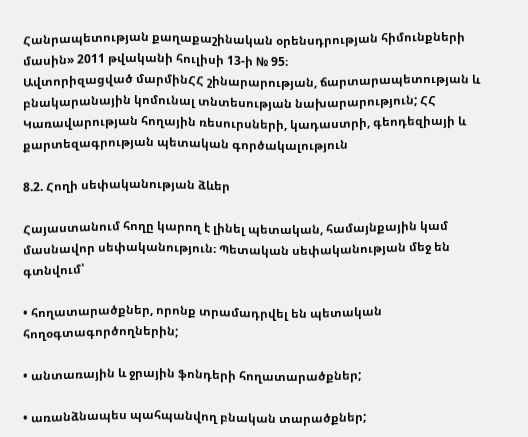Հանրապետության քաղաքաշինական օրենսդրության հիմունքների մասին» 2011 թվականի հուլիսի 13-ի № 95։
Ավտորիզացված մարմինՀՀ շինարարության, ճարտարապետության և բնակարանային կոմունալ տնտեսության նախարարություն; ՀՀ Կառավարության հողային ռեսուրսների, կադաստրի, գեոդեզիայի և քարտեզագրության պետական գործակալություն

8.2. Հողի սեփականության ձևեր

Հայաստանում հողը կարող է լինել պետական, համայնքային կամ մասնավոր սեփականություն։ Պետական սեփականության մեջ են գտնվում՝

• հողատարածքներ, որոնք տրամադրվել են պետական հողօգտագործողներին;

• անտառային և ջրային ֆոնդերի հողատարածքներ;

• առանձնապես պահպանվող բնական տարածքներ;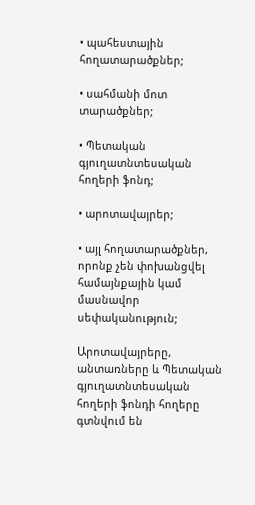• պահեստային հողատարածքներ;

• սահմանի մոտ տարածքներ;

• Պետական գյուղատնտեսական հողերի ֆոնդ;

• արոտավայրեր;

• այլ հողատարածքներ, որոնք չեն փոխանցվել համայնքային կամ մասնավոր սեփականություն;

Արոտավայրերը, անտառները և Պետական գյուղատնտեսական հողերի ֆոնդի հողերը գտնվում են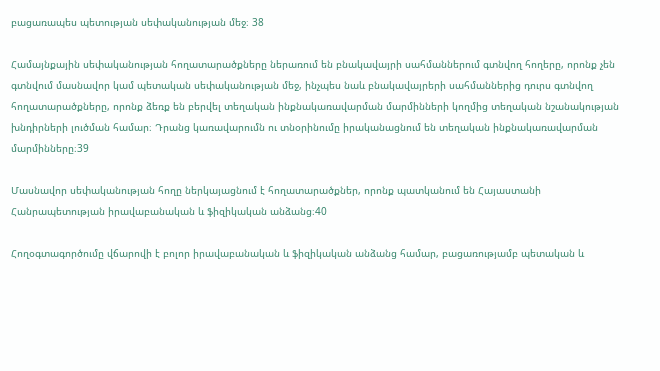բացառապես պետության սեփականության մեջ։ 38

Համայնքային սեփականության հողատարածքները ներառում են բնակավայրի սահմաններում գտնվող հողերը, որոնք չեն գտնվում մասնավոր կամ պետական սեփականության մեջ, ինչպես նաև բնակավայրերի սահմաններից դուրս գտնվող հողատարածքները, որոնք ձեռք են բերվել տեղական ինքնակառավարման մարմինների կողմից տեղական նշանակության խնդիրների լուծման համար։ Դրանց կառավարումն ու տնօրինումը իրականացնում են տեղական ինքնակառավարման մարմինները։39

Մասնավոր սեփականության հողը ներկայացնում է հողատարածքներ, որոնք պատկանում են Հայաստանի Հանրապետության իրավաբանական և ֆիզիկական անձանց։40

Հողօգտագործումը վճարովի է բոլոր իրավաբանական և ֆիզիկական անձանց համար, բացառությամբ պետական և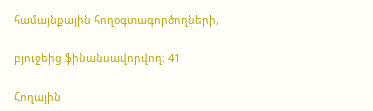համայնքային հողօգտագործողների,

բյուջեից ֆինանսավորվող։ 41

Հողային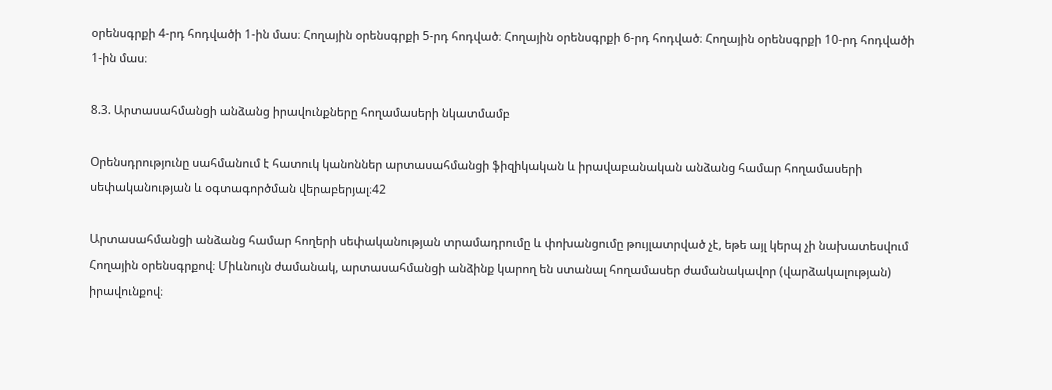օրենսգրքի 4-րդ հոդվածի 1-ին մաս։ Հողային օրենսգրքի 5-րդ հոդված։ Հողային օրենսգրքի 6-րդ հոդված։ Հողային օրենսգրքի 10-րդ հոդվածի 1-ին մաս։

8.3. Արտասահմանցի անձանց իրավունքները հողամասերի նկատմամբ

Օրենսդրությունը սահմանում է հատուկ կանոններ արտասահմանցի ֆիզիկական և իրավաբանական անձանց համար հողամասերի սեփականության և օգտագործման վերաբերյալ։42

Արտասահմանցի անձանց համար հողերի սեփականության տրամադրումը և փոխանցումը թույլատրված չէ, եթե այլ կերպ չի նախատեսվում Հողային օրենսգրքով։ Միևնույն ժամանակ, արտասահմանցի անձինք կարող են ստանալ հողամասեր ժամանակավոր (վարձակալության) իրավունքով։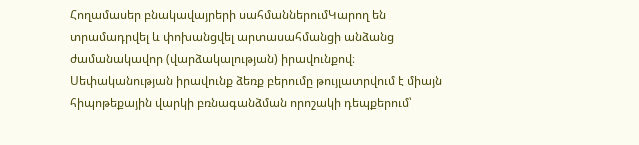Հողամասեր բնակավայրերի սահմաններումԿարող են տրամադրվել և փոխանցվել արտասահմանցի անձանց ժամանակավոր (վարձակալության) իրավունքով։ Սեփականության իրավունք ձեռք բերումը թույլատրվում է միայն հիպոթեքային վարկի բռնագանձման որոշակի դեպքերում՝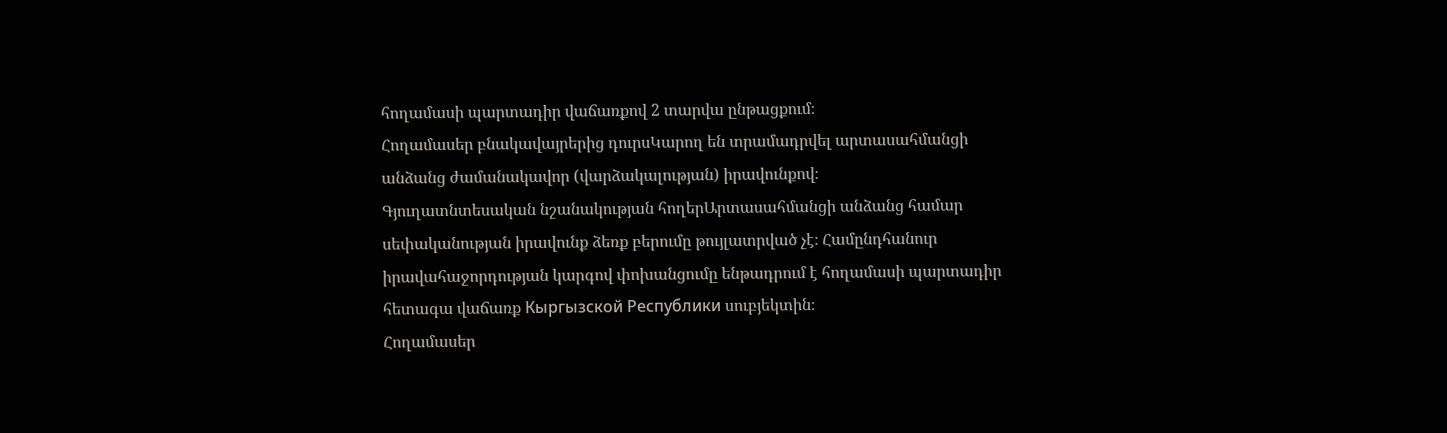հողամասի պարտադիր վաճառքով 2 տարվա ընթացքում։
Հողամասեր բնակավայրերից դուրսԿարող են տրամադրվել արտասահմանցի անձանց ժամանակավոր (վարձակալության) իրավունքով։
Գյուղատնտեսական նշանակության հողերԱրտասահմանցի անձանց համար սեփականության իրավունք ձեռք բերումը թույլատրված չէ։ Համընդհանուր իրավահաջորդության կարգով փոխանցումը ենթադրում է հողամասի պարտադիր հետագա վաճառք Кыргызской Республики սուբյեկտին։
Հողամասեր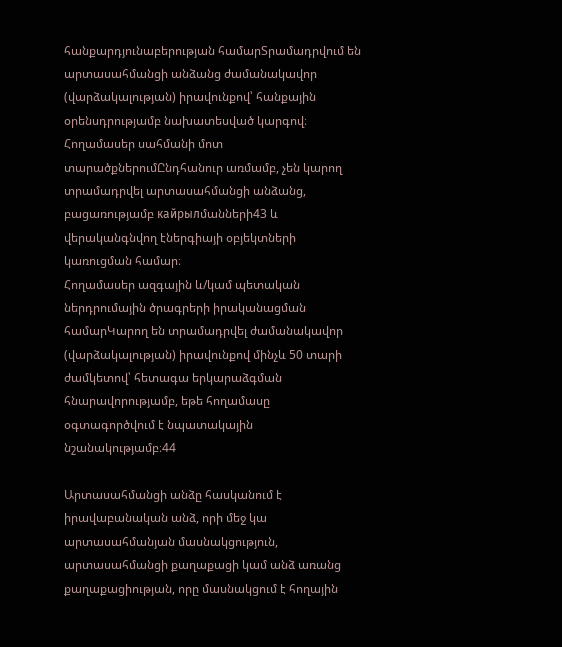հանքարդյունաբերության համարՏրամադրվում են արտասահմանցի անձանց ժամանակավոր (վարձակալության) իրավունքով՝ հանքային օրենսդրությամբ նախատեսված կարգով։
Հողամասեր սահմանի մոտ տարածքներումԸնդհանուր առմամբ, չեն կարող տրամադրվել արտասահմանցի անձանց, բացառությամբ кайрылմանների43 և վերականգնվող էներգիայի օբյեկտների կառուցման համար։
Հողամասեր ազգային և/կամ պետական ներդրումային ծրագրերի իրականացման համարԿարող են տրամադրվել ժամանակավոր (վարձակալության) իրավունքով մինչև 50 տարի ժամկետով՝ հետագա երկարաձգման հնարավորությամբ, եթե հողամասը օգտագործվում է նպատակային նշանակությամբ։44

Արտասահմանցի անձը հասկանում է իրավաբանական անձ, որի մեջ կա արտասահմանյան մասնակցություն, արտասահմանցի քաղաքացի կամ անձ առանց քաղաքացիության, որը մասնակցում է հողային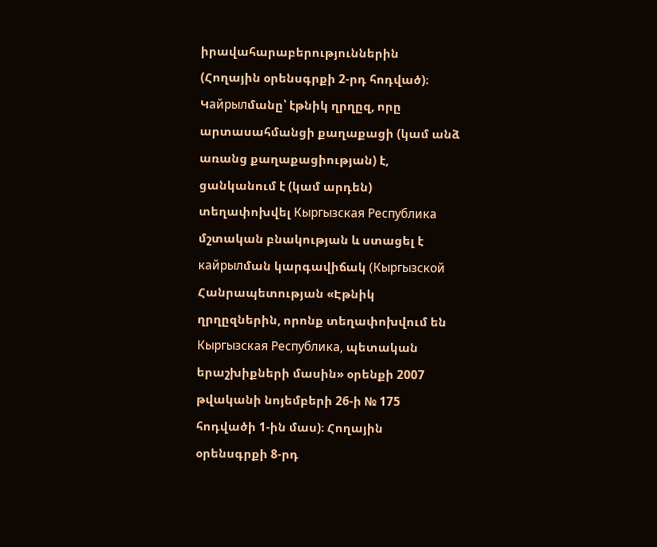իրավահարաբերություններին (Հողային օրենսգրքի 2-րդ հոդված)։ Կайрылմանը՝ էթնիկ ղրղըզ, որը արտասահմանցի քաղաքացի (կամ անձ առանց քաղաքացիության) է, ցանկանում է (կամ արդեն) տեղափոխվել Кыргызская Республика մշտական բնակության և ստացել է кайрылման կարգավիճակ (Кыргызской Հանրապետության «Էթնիկ ղրղըզներին, որոնք տեղափոխվում են Кыргызская Республика, պետական երաշխիքների մասին» օրենքի 2007 թվականի նոյեմբերի 26-ի № 175 հոդվածի 1-ին մաս)։ Հողային օրենսգրքի 8-րդ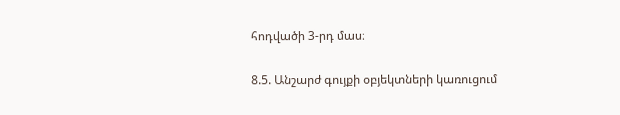հոդվածի 3-րդ մաս։

8.5. Անշարժ գույքի օբյեկտների կառուցում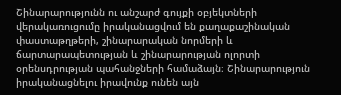Շինարարությունն ու անշարժ գույքի օբյեկտների վերակառուցումը իրականացվում են քաղաքաշինական փաստաթղթերի, շինարարական նորմերի և ճարտարապետության և շինարարության ոլորտի օրենսդրության պահանջների համաձայն։ Շինարարություն իրականացնելու իրավունք ունեն այն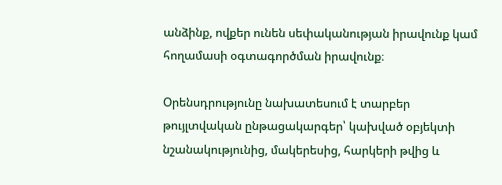անձինք, ովքեր ունեն սեփականության իրավունք կամ հողամասի օգտագործման իրավունք։

Օրենսդրությունը նախատեսում է տարբեր թույլտվական ընթացակարգեր՝ կախված օբյեկտի նշանակությունից, մակերեսից, հարկերի թվից և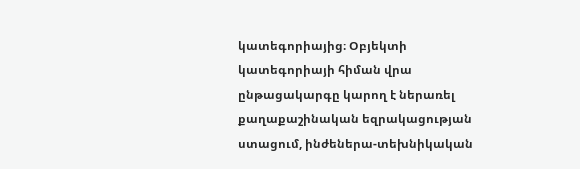կատեգորիայից։ Օբյեկտի կատեգորիայի հիման վրա ընթացակարգը կարող է ներառել քաղաքաշինական եզրակացության ստացում, ինժեներա-տեխնիկական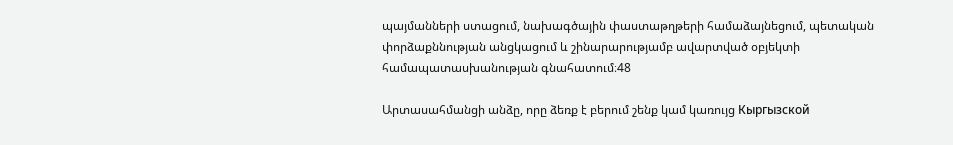պայմանների ստացում, նախագծային փաստաթղթերի համաձայնեցում, պետական փորձաքննության անցկացում և շինարարությամբ ավարտված օբյեկտի համապատասխանության գնահատում։48

Արտասահմանցի անձը, որը ձեռք է բերում շենք կամ կառույց Кыргызской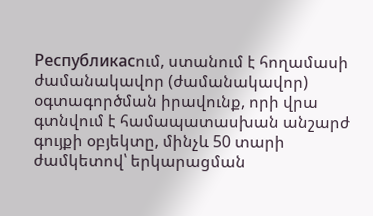Республикасում, ստանում է հողամասի ժամանակավոր (ժամանակավոր) օգտագործման իրավունք, որի վրա գտնվում է համապատասխան անշարժ գույքի օբյեկտը, մինչև 50 տարի ժամկետով՝ երկարացման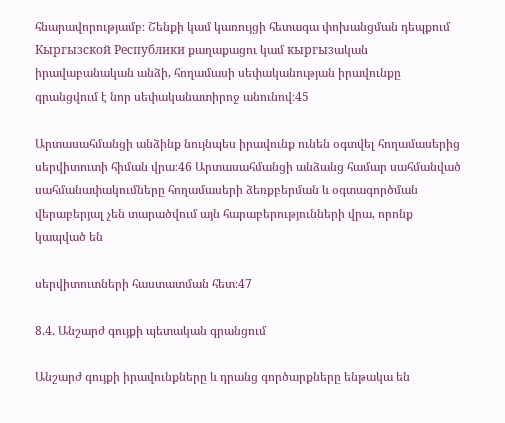հնարավորությամբ։ Շենքի կամ կառույցի հետագա փոխանցման դեպքում Кыргызской Республики քաղաքացու կամ кыргызական իրավաբանական անձի, հողամասի սեփականության իրավունքը գրանցվում է նոր սեփականատիրոջ անունով։45

Արտասահմանցի անձինք նույնպես իրավունք ունեն օգտվել հողամասերից սերվիտուտի հիման վրա։46 Արտասահմանցի անձանց համար սահմանված սահմանափակումները հողամասերի ձեռքբերման և օգտագործման վերաբերյալ չեն տարածվում այն հարաբերությունների վրա, որոնք կապված են

սերվիտուտների հաստատման հետ։47

8.4. Անշարժ գույքի պետական գրանցում

Անշարժ գույքի իրավունքները և դրանց գործարքները ենթակա են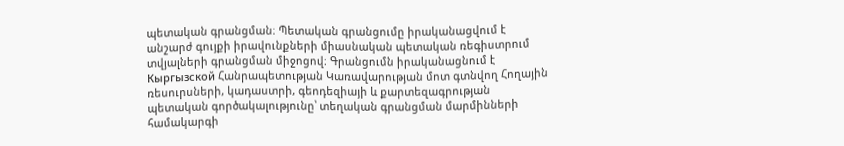պետական գրանցման։ Պետական գրանցումը իրականացվում է անշարժ գույքի իրավունքների միասնական պետական ռեգիստրում տվյալների գրանցման միջոցով։ Գրանցումն իրականացնում է Кыргызской Հանրապետության Կառավարության մոտ գտնվող Հողային ռեսուրսների, կադաստրի, գեոդեզիայի և քարտեզագրության պետական գործակալությունը՝ տեղական գրանցման մարմինների համակարգի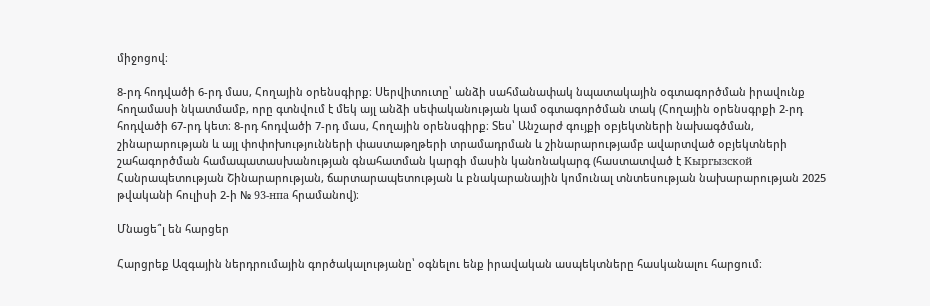միջոցով։

8-րդ հոդվածի 6-րդ մաս, Հողային օրենսգիրք։ Սերվիտուտը՝ անձի սահմանափակ նպատակային օգտագործման իրավունք հողամասի նկատմամբ, որը գտնվում է մեկ այլ անձի սեփականության կամ օգտագործման տակ (Հողային օրենսգրքի 2-րդ հոդվածի 67-րդ կետ։ 8-րդ հոդվածի 7-րդ մաս, Հողային օրենսգիրք։ Տես՝ Անշարժ գույքի օբյեկտների նախագծման, շինարարության և այլ փոփոխությունների փաստաթղթերի տրամադրման և շինարարությամբ ավարտված օբյեկտների շահագործման համապատասխանության գնահատման կարգի մասին կանոնակարգ (հաստատված է Кыргызской Հանրապետության Շինարարության, ճարտարապետության և բնակարանային կոմունալ տնտեսության նախարարության 2025 թվականի հուլիսի 2-ի № 93-нпа հրամանով)։

Մնացե՞լ են հարցեր

Հարցրեք Ազգային ներդրումային գործակալությանը՝ օգնելու ենք իրավական ասպեկտները հասկանալու հարցում։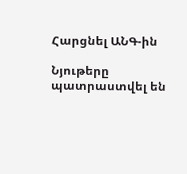Հարցնել ԱՆԳ-ին

Նյութերը պատրաստվել են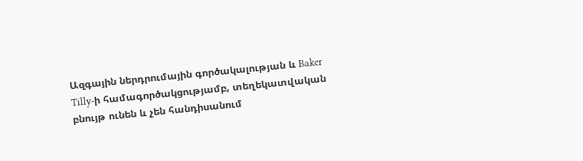Ազգային ներդրումային գործակալության և Baker Tilly-ի համագործակցությամբ, տեղեկատվական բնույթ ունեն և չեն հանդիսանում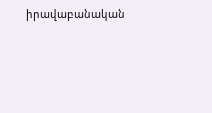իրավաբանական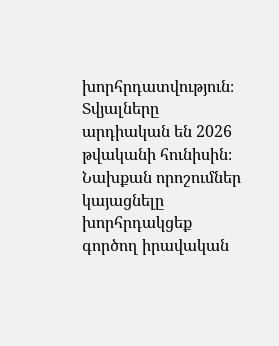խորհրդատվություն։ Տվյալները արդիական են 2026 թվականի հունիսին։ Նախքան որոշումներ կայացնելը խորհրդակցեք գործող իրավական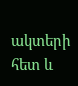ակտերի հետ և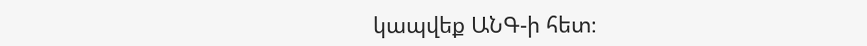կապվեք ԱՆԳ-ի հետ։